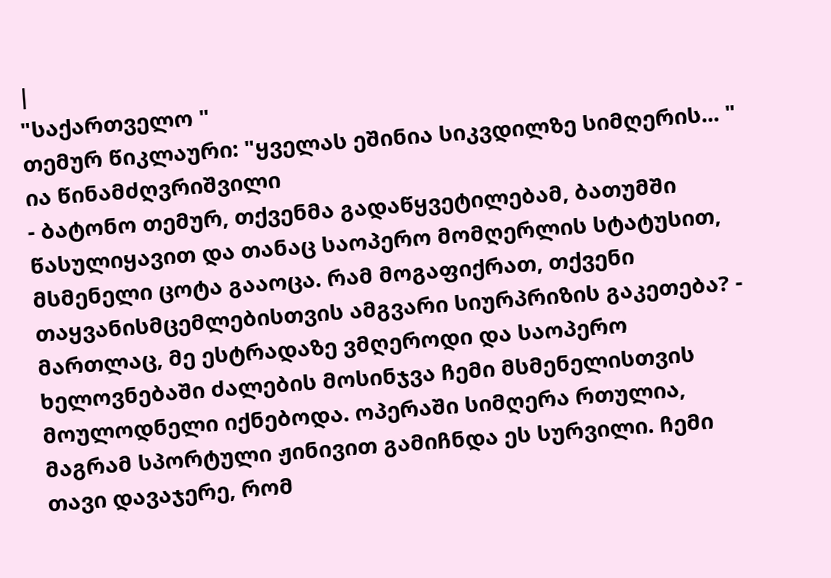|
"საქართველო "
თემურ წიკლაური: "ყველას ეშინია სიკვდილზე სიმღერის... " ია წინამძღვრიშვილი
- ბატონო თემურ, თქვენმა გადაწყვეტილებამ, ბათუმში წასულიყავით და თანაც საოპერო მომღერლის სტატუსით, მსმენელი ცოტა გააოცა. რამ მოგაფიქრათ, თქვენი თაყვანისმცემლებისთვის ამგვარი სიურპრიზის გაკეთება? - მართლაც, მე ესტრადაზე ვმღეროდი და საოპერო ხელოვნებაში ძალების მოსინჯვა ჩემი მსმენელისთვის მოულოდნელი იქნებოდა. ოპერაში სიმღერა რთულია, მაგრამ სპორტული ჟინივით გამიჩნდა ეს სურვილი. ჩემი თავი დავაჯერე, რომ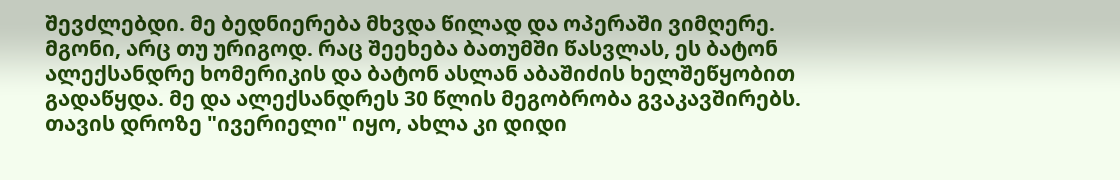შევძლებდი. მე ბედნიერება მხვდა წილად და ოპერაში ვიმღერე. მგონი, არც თუ ურიგოდ. რაც შეეხება ბათუმში წასვლას, ეს ბატონ ალექსანდრე ხომერიკის და ბატონ ასლან აბაშიძის ხელშეწყობით გადაწყდა. მე და ალექსანდრეს 30 წლის მეგობრობა გვაკავშირებს. თავის დროზე "ივერიელი" იყო, ახლა კი დიდი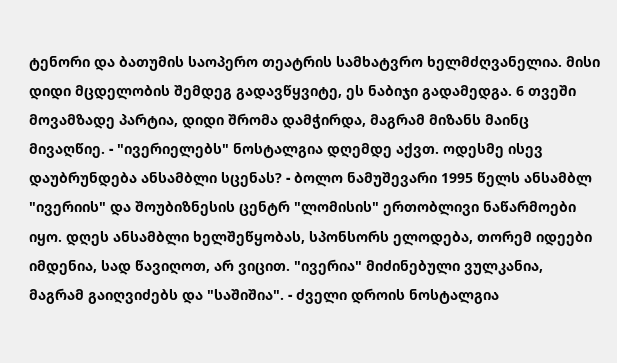ტენორი და ბათუმის საოპერო თეატრის სამხატვრო ხელმძღვანელია. მისი დიდი მცდელობის შემდეგ გადავწყვიტე, ეს ნაბიჯი გადამედგა. 6 თვეში მოვამზადე პარტია, დიდი შრომა დამჭირდა, მაგრამ მიზანს მაინც მივაღწიე. - "ივერიელებს" ნოსტალგია დღემდე აქვთ. ოდესმე ისევ დაუბრუნდება ანსამბლი სცენას? - ბოლო ნამუშევარი 1995 წელს ანსამბლ "ივერიის" და შოუბიზნესის ცენტრ "ლომისის" ერთობლივი ნაწარმოები იყო. დღეს ანსამბლი ხელშეწყობას, სპონსორს ელოდება, თორემ იდეები იმდენია, სად წავიღოთ, არ ვიცით. "ივერია" მიძინებული ვულკანია, მაგრამ გაიღვიძებს და "საშიშია". - ძველი დროის ნოსტალგია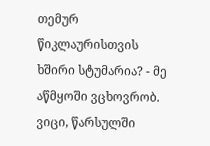თემურ წიკლაურისთვის ხშირი სტუმარია? - მე აწმყოში ვცხოვრობ. ვიცი, წარსულში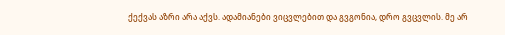ქექვას აზრი არა აქვს. ადამიანები ვიცვლებით და გვგონია, დრო გვცვლის. მე არ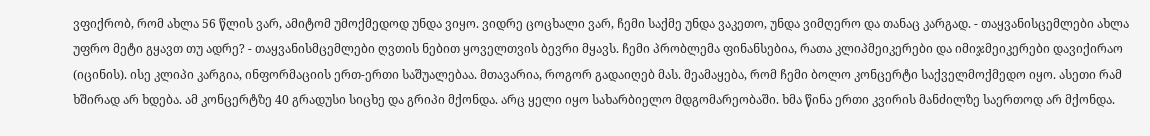ვფიქრობ, რომ ახლა 56 წლის ვარ, ამიტომ უმოქმედოდ უნდა ვიყო. ვიდრე ცოცხალი ვარ, ჩემი საქმე უნდა ვაკეთო, უნდა ვიმღერო და თანაც კარგად. - თაყვანისცემლები ახლა უფრო მეტი გყავთ თუ ადრე? - თაყვანისმცემლები ღვთის ნებით ყოველთვის ბევრი მყავს. ჩემი პრობლემა ფინანსებია, რათა კლიპმეიკერები და იმიჯმეიკერები დავიქირაო (იცინის). ისე კლიპი კარგია, ინფორმაციის ერთ-ერთი საშუალებაა. მთავარია, როგორ გადაიღებ მას. მეამაყება, რომ ჩემი ბოლო კონცერტი საქველმოქმედო იყო. ასეთი რამ ხშირად არ ხდება. ამ კონცერტზე 40 გრადუსი სიცხე და გრიპი მქონდა. არც ყელი იყო სახარბიელო მდგომარეობაში. ხმა წინა ერთი კვირის მანძილზე საერთოდ არ მქონდა.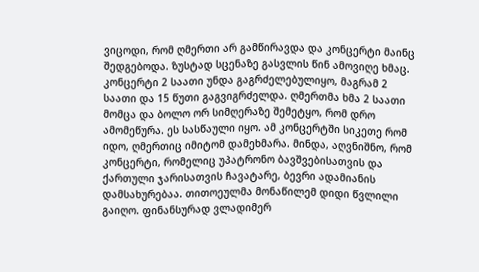ვიცოდი, რომ ღმერთი არ გამწირავდა და კონცერტი მაინც შედგებოდა. ზუსტად სცენაზე გასვლის წინ ამოვიღე ხმაც. კონცერტი 2 საათი უნდა გაგრძელებულიყო, მაგრამ 2 საათი და 15 წუთი გაგვიგრძელდა. ღმერთმა ხმა 2 საათი მომცა და ბოლო ორ სიმღერაზე შემეტყო, რომ დრო ამომეწურა. ეს სასწაული იყო. ამ კონცერტში სიკეთე რომ იდო, ღმერთიც იმიტომ დამეხმარა. მინდა, აღვნიშნო, რომ კონცერტი, რომელიც უპატრონო ბავშვებისათვის და ქართული ჯარისათვის ჩავატარე, ბევრი ადამიანის დამსახურებაა. თითოეულმა მონაწილემ დიდი წვლილი გაიღო. ფინანსურად ვლადიმერ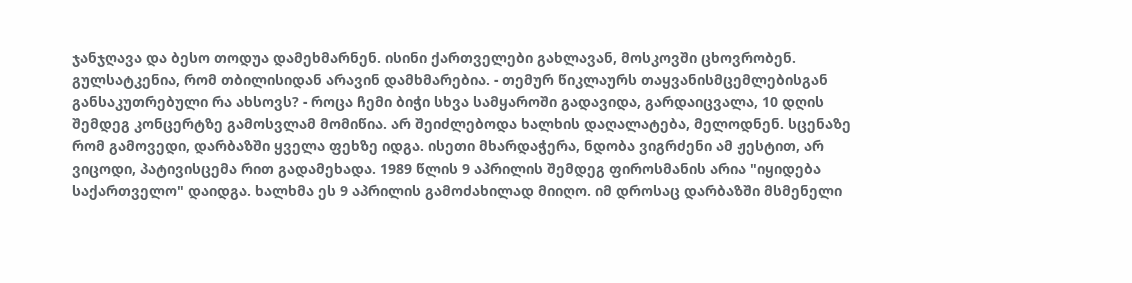ჯანჯღავა და ბესო თოდუა დამეხმარნენ. ისინი ქართველები გახლავან, მოსკოვში ცხოვრობენ. გულსატკენია, რომ თბილისიდან არავინ დამხმარებია. - თემურ წიკლაურს თაყვანისმცემლებისგან განსაკუთრებული რა ახსოვს? - როცა ჩემი ბიჭი სხვა სამყაროში გადავიდა, გარდაიცვალა, 10 დღის შემდეგ კონცერტზე გამოსვლამ მომიწია. არ შეიძლებოდა ხალხის დაღალატება, მელოდნენ. სცენაზე რომ გამოვედი, დარბაზში ყველა ფეხზე იდგა. ისეთი მხარდაჭერა, ნდობა ვიგრძენი ამ ჟესტით, არ ვიცოდი, პატივისცემა რით გადამეხადა. 1989 წლის 9 აპრილის შემდეგ ფიროსმანის არია "იყიდება საქართველო" დაიდგა. ხალხმა ეს 9 აპრილის გამოძახილად მიიღო. იმ დროსაც დარბაზში მსმენელი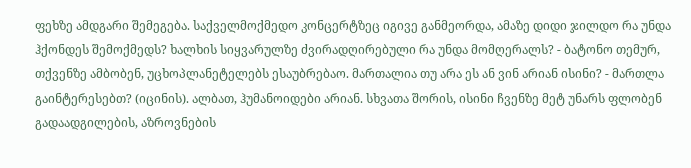ფეხზე ამდგარი შემეგება. საქველმოქმედო კონცერტზეც იგივე განმეორდა, ამაზე დიდი ჯილდო რა უნდა ჰქონდეს შემოქმედს? ხალხის სიყვარულზე ძვირადღირებული რა უნდა მომღერალს? - ბატონო თემურ, თქვენზე ამბობენ, უცხოპლანეტელებს ესაუბრებაო. მართალია თუ არა ეს ან ვინ არიან ისინი? - მართლა გაინტერესებთ? (იცინის). ალბათ, ჰუმანოიდები არიან. სხვათა შორის, ისინი ჩვენზე მეტ უნარს ფლობენ გადაადგილების, აზროვნების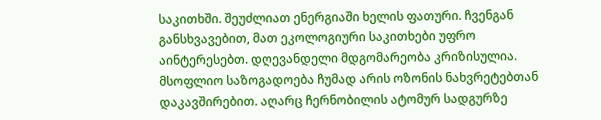საკითხში. შეუძლიათ ენერგიაში ხელის ფათური. ჩვენგან განსხვავებით, მათ ეკოლოგიური საკითხები უფრო აინტერესებთ. დღევანდელი მდგომარეობა კრიზისულია. მსოფლიო საზოგადოება ჩუმად არის ოზონის ნახვრეტებთან დაკავშირებით. აღარც ჩერნობილის ატომურ სადგურზე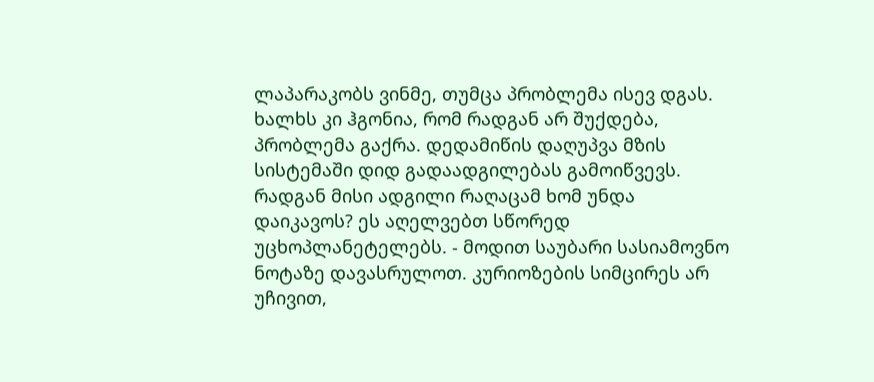ლაპარაკობს ვინმე, თუმცა პრობლემა ისევ დგას. ხალხს კი ჰგონია, რომ რადგან არ შუქდება, პრობლემა გაქრა. დედამიწის დაღუპვა მზის სისტემაში დიდ გადაადგილებას გამოიწვევს. რადგან მისი ადგილი რაღაცამ ხომ უნდა დაიკავოს? ეს აღელვებთ სწორედ უცხოპლანეტელებს. - მოდით საუბარი სასიამოვნო ნოტაზე დავასრულოთ. კურიოზების სიმცირეს არ უჩივით,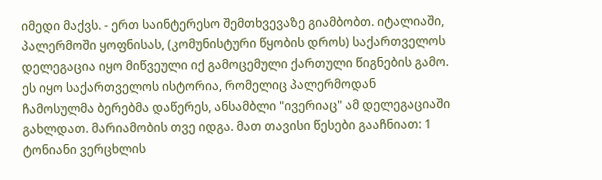იმედი მაქვს. - ერთ საინტერესო შემთხვევაზე გიამბობთ. იტალიაში, პალერმოში ყოფნისას, (კომუნისტური წყობის დროს) საქართველოს დელეგაცია იყო მიწვეული იქ გამოცემული ქართული წიგნების გამო. ეს იყო საქართველოს ისტორია, რომელიც პალერმოდან ჩამოსულმა ბერებმა დაწერეს, ანსამბლი "ივერიაც" ამ დელეგაციაში გახლდათ. მარიამობის თვე იდგა. მათ თავისი წესები გააჩნიათ: 1 ტონიანი ვერცხლის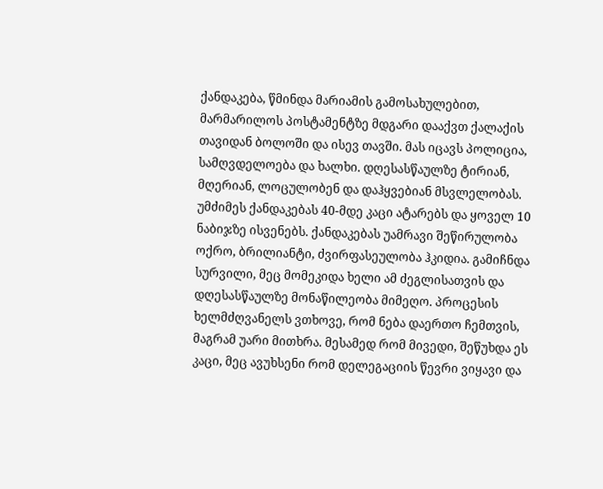ქანდაკება, წმინდა მარიამის გამოსახულებით, მარმარილოს პოსტამენტზე მდგარი დააქვთ ქალაქის თავიდან ბოლოში და ისევ თავში. მას იცავს პოლიცია, სამღვდელოება და ხალხი. დღესასწაულზე ტირიან, მღერიან, ლოცულობენ და დაჰყვებიან მსვლელობას. უმძიმეს ქანდაკებას 40-მდე კაცი ატარებს და ყოველ 10 ნაბიჯზე ისვენებს. ქანდაკებას უამრავი შეწირულობა ოქრო, ბრილიანტი, ძვირფასეულობა ჰკიდია. გამიჩნდა სურვილი, მეც მომეკიდა ხელი ამ ძეგლისათვის და დღესასწაულზე მონაწილეობა მიმეღო. პროცესის ხელმძღვანელს ვთხოვე, რომ ნება დაერთო ჩემთვის, მაგრამ უარი მითხრა. მესამედ რომ მივედი, შეწუხდა ეს კაცი, მეც ავუხსენი რომ დელეგაციის წევრი ვიყავი და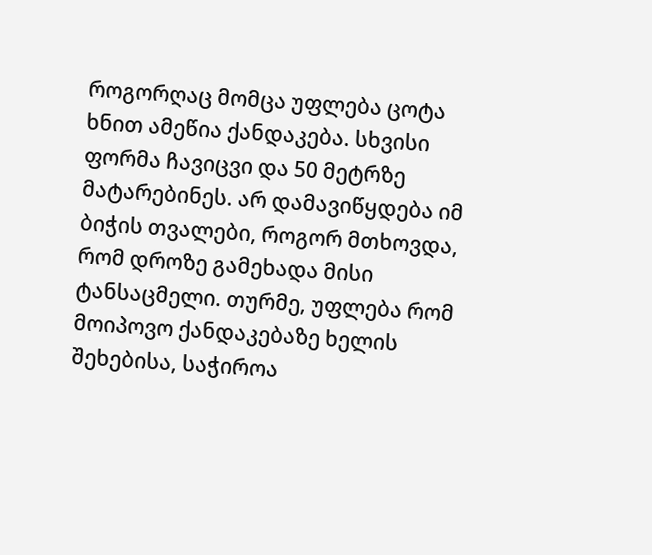როგორღაც მომცა უფლება ცოტა ხნით ამეწია ქანდაკება. სხვისი ფორმა ჩავიცვი და 50 მეტრზე მატარებინეს. არ დამავიწყდება იმ ბიჭის თვალები, როგორ მთხოვდა, რომ დროზე გამეხადა მისი ტანსაცმელი. თურმე, უფლება რომ მოიპოვო ქანდაკებაზე ხელის შეხებისა, საჭიროა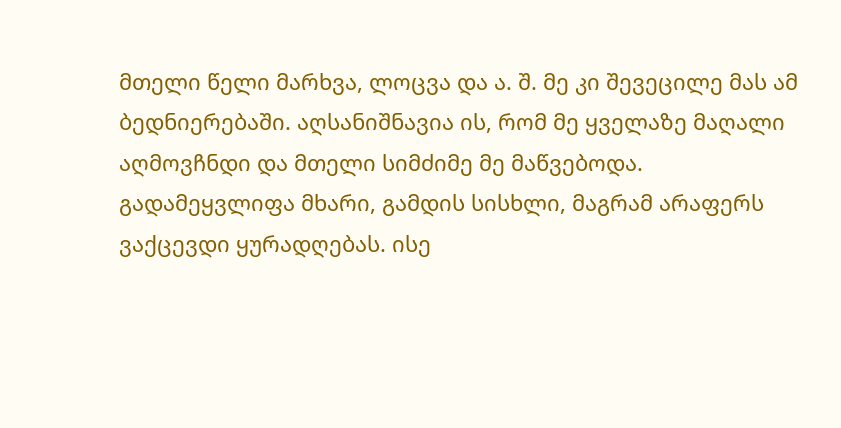მთელი წელი მარხვა, ლოცვა და ა. შ. მე კი შევეცილე მას ამ ბედნიერებაში. აღსანიშნავია ის, რომ მე ყველაზე მაღალი აღმოვჩნდი და მთელი სიმძიმე მე მაწვებოდა. გადამეყვლიფა მხარი, გამდის სისხლი, მაგრამ არაფერს ვაქცევდი ყურადღებას. ისე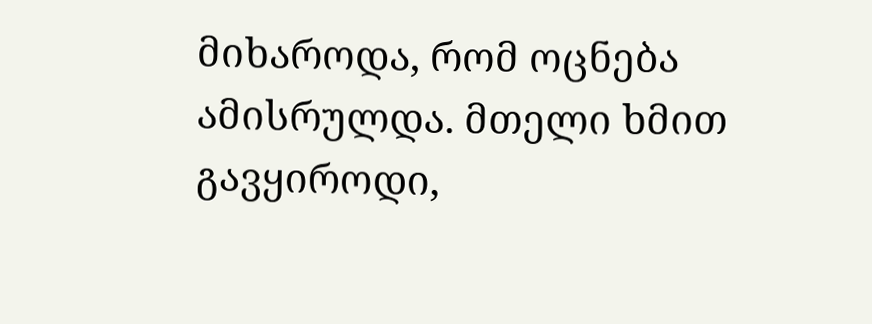მიხაროდა, რომ ოცნება ამისრულდა. მთელი ხმით გავყიროდი,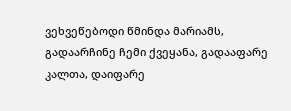ვეხვეწებოდი წმინდა მარიამს, გადაარჩინე ჩემი ქვეყანა, გადააფარე კალთა, დაიფარე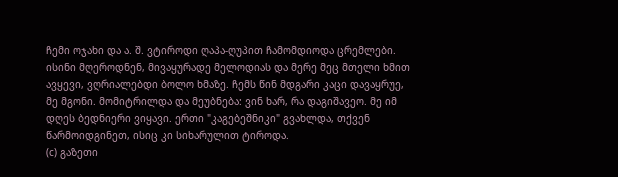ჩემი ოჯახი და ა. შ. ვტიროდი ღაპა-ღუპით ჩამომდიოდა ცრემლები. ისინი მღეროდნენ, მივაყურადე მელოდიას და მერე მეც მთელი ხმით ავყევი, ვღრიალებდი ბოლო ხმაზე. ჩემს წინ მდგარი კაცი დავაყრუე, მე მგონი. მომიტრილდა და მეუბნება: ვინ ხარ, რა დაგიშავეო. მე იმ დღეს ბედნიერი ვიყავი. ერთი "კაგებეშნიკი" გვახლდა, თქვენ წარმოიდგინეთ, ისიც კი სიხარულით ტიროდა.
(c) გაზეთი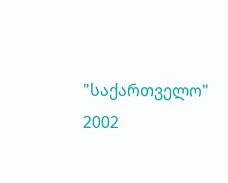"საქართველო"
2002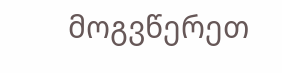მოგვწერეთ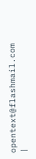opentext@flashmail.com |